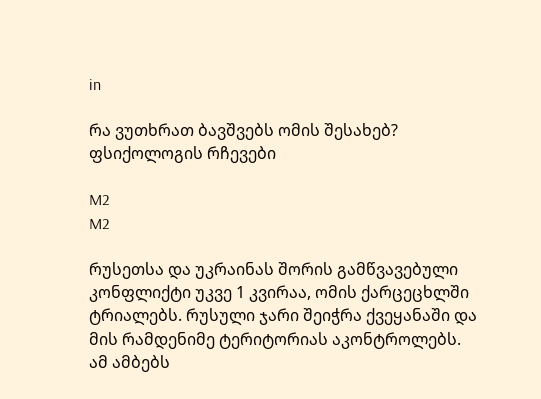in

რა ვუთხრათ ბავშვებს ომის შესახებ? ფსიქოლოგის რჩევები

M2
M2

რუსეთსა და უკრაინას შორის გამწვავებული კონფლიქტი უკვე 1 კვირაა, ომის ქარცეცხლში ტრიალებს. რუსული ჯარი შეიჭრა ქვეყანაში და მის რამდენიმე ტერიტორიას აკონტროლებს. ამ ამბებს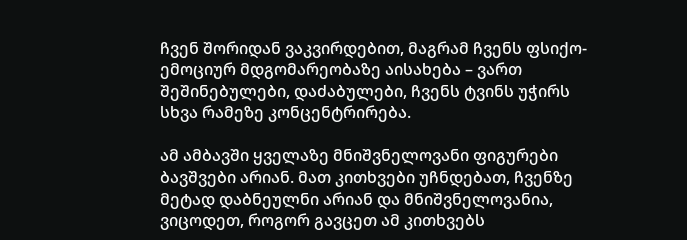ჩვენ შორიდან ვაკვირდებით, მაგრამ ჩვენს ფსიქო-ემოციურ მდგომარეობაზე აისახება – ვართ შეშინებულები, დაძაბულები, ჩვენს ტვინს უჭირს სხვა რამეზე კონცენტრირება.

ამ ამბავში ყველაზე მნიშვნელოვანი ფიგურები ბავშვები არიან. მათ კითხვები უჩნდებათ, ჩვენზე მეტად დაბნეულნი არიან და მნიშვნელოვანია, ვიცოდეთ, როგორ გავცეთ ამ კითხვებს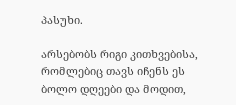პასუხი.

არსებობს რიგი კითხვებისა, რომლებიც თავს იჩენს ეს ბოლო დღეები და მოდით,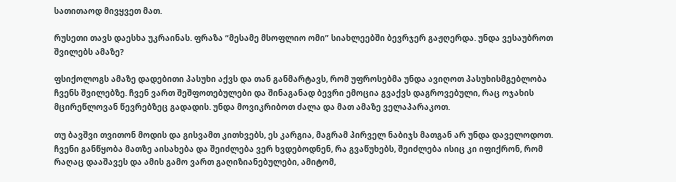სათითაოდ მივყვეთ მათ.

რუსეთი თავს დაესხა უკრაინას. ფრაზა “მესამე მსოფლიო ომი” სიახლეებში ბევრჯერ გაჟღერდა. უნდა ვესაუბროთ შვილებს ამაზე?

ფსიქოლოგს ამაზე დადებითი პასუხი აქვს და თან განმარტავს, რომ უფროსებმა უნდა ავიღოთ პასუხისმგებლობა ჩვენს შვილებზე. ჩვენ ვართ შეშფოთებულები და შინაგანად ბევრი ემოცია გვაქვს დაგროვებული, რაც ოჯახის მცირეწლოვან წევრებზეც გადადის. უნდა მოვიკრიბოთ ძალა და მათ ამაზე ველაპარაკოთ.

თუ ბავშვი თვითონ მოდის და გისვამთ კითხვებს, ეს კარგია, მაგრამ პირველ ნაბიჯს მათგან არ უნდა დაველოდოთ. ჩვენი განწყობა მათზე აისახება და შეიძლება ვერ ხვდებოდნენ, რა გვაწუხებს, შეიძლება ისიც კი იფიქრონ, რომ რაღაც დააშავეს და ამის გამო ვართ გაღიზიანებულები, ამიტომ,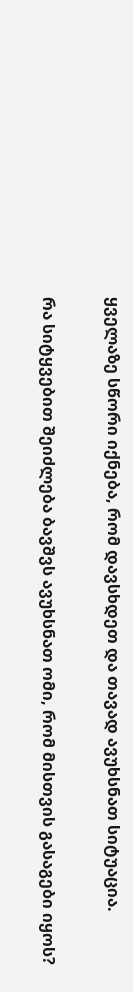ყველაზე სწორი იქნება, რომ დავსხდეთ და თავად ავუხსნათ სიტუაცია.

რა სიტყვებით შეიძლება ბავშვს ავუხსნათ ომი, რომ მისთვის გასაგები იყოს?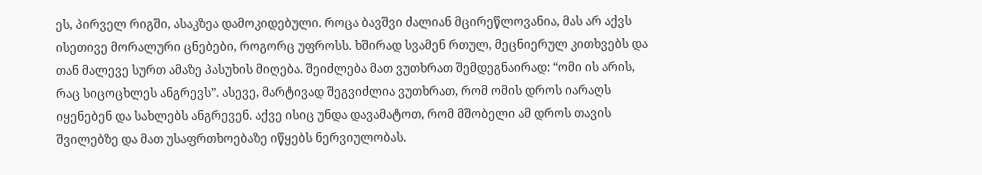ეს, პირველ რიგში, ასაკზეა დამოკიდებული. როცა ბავშვი ძალიან მცირეწლოვანია, მას არ აქვს ისეთივე მორალური ცნებები, როგორც უფროსს. ხშირად სვამენ რთულ, მეცნიერულ კითხვებს და თან მალევე სურთ ამაზე პასუხის მიღება. შეიძლება მათ ვუთხრათ შემდეგნაირად: “ომი ის არის, რაც სიცოცხლეს ანგრევს”. ასევე, მარტივად შეგვიძლია ვუთხრათ, რომ ომის დროს იარაღს იყენებენ და სახლებს ანგრევენ. აქვე ისიც უნდა დავამატოთ, რომ მშობელი ამ დროს თავის შვილებზე და მათ უსაფრთხოებაზე იწყებს ნერვიულობას.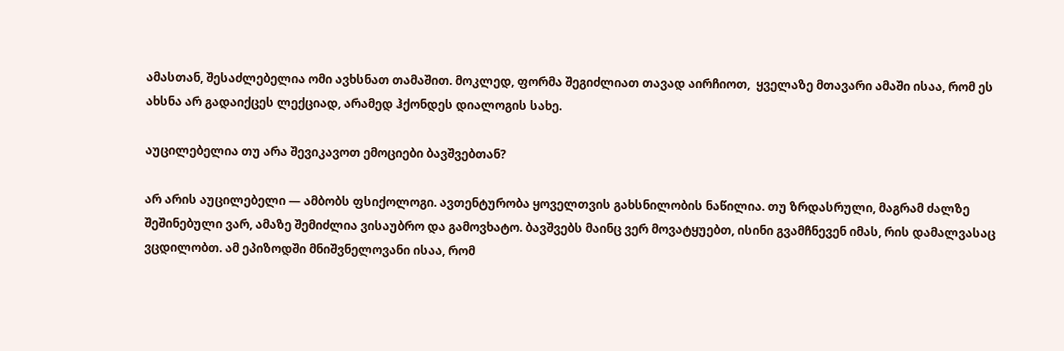ამასთან, შესაძლებელია ომი ავხსნათ თამაშით. მოკლედ, ფორმა შეგიძლიათ თავად აირჩიოთ,  ყველაზე მთავარი ამაში ისაა, რომ ეს ახსნა არ გადაიქცეს ლექციად, არამედ ჰქონდეს დიალოგის სახე.

აუცილებელია თუ არა შევიკავოთ ემოციები ბავშვებთან?

არ არის აუცილებელი — ამბობს ფსიქოლოგი. ავთენტურობა ყოველთვის გახსნილობის ნაწილია. თუ ზრდასრული, მაგრამ ძალზე შეშინებული ვარ, ამაზე შემიძლია ვისაუბრო და გამოვხატო. ბავშვებს მაინც ვერ მოვატყუებთ, ისინი გვამჩნევენ იმას, რის დამალვასაც ვცდილობთ. ამ ეპიზოდში მნიშვნელოვანი ისაა, რომ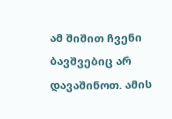ამ შიშით ჩვენი ბავშვებიც არ დავაშინოთ. ამის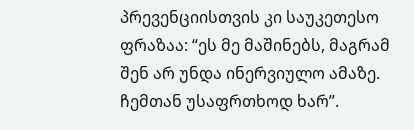პრევენციისთვის კი საუკეთესო ფრაზაა: “ეს მე მაშინებს, მაგრამ შენ არ უნდა ინერვიულო ამაზე. ჩემთან უსაფრთხოდ ხარ”.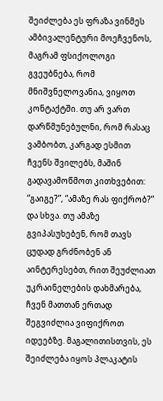შეიძლება ეს ფრაზა ვინმეს ამბივალენტური მოეჩვენოს, მაგრამ ფსიქოლოგი გვეუბნება, რომ მნიშვნელოვანია, ვიყოთ კონტაქტში. თუ არ ვართ დარწმუნებულნი, რომ რასაც ვამბობთ, კარგად ესმით ჩვენს შვილებს, მაშინ გადავამოწმოთ კითხვებით: “გაიგე?”, “ამაზე რას ფიქრობ?” და სხვა. თუ ამაზე გვიპასუხებენ, რომ თავს ცუდად გრძნობენ ან აინტერესებთ, რით შეუძლიათ უკრაინელების დახმარება, ჩვენ მათთან ერთად შეგვიძლია ვიფიქროთ იდეებზე. მაგალითისთვის, ეს შეიძლება იყოს პლაკატის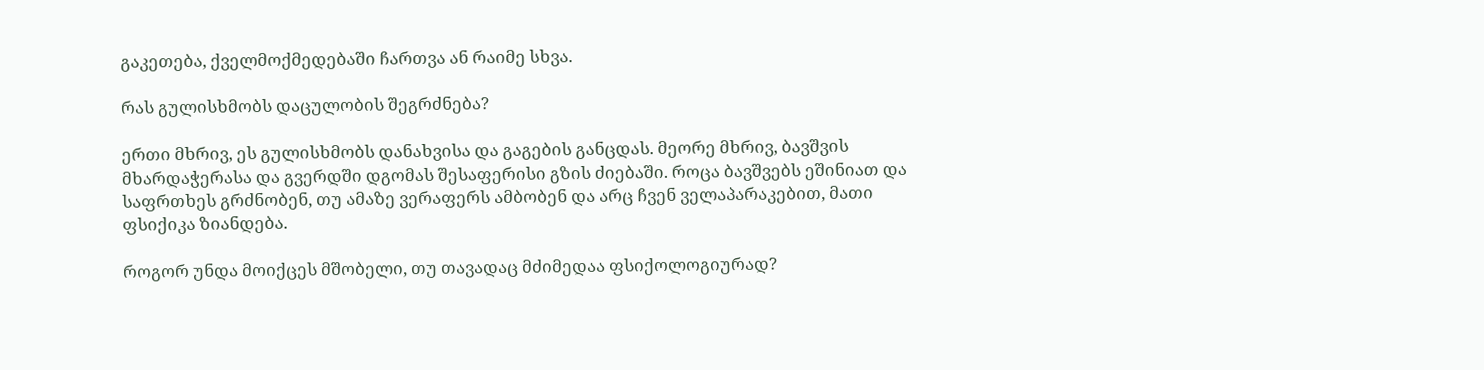გაკეთება, ქველმოქმედებაში ჩართვა ან რაიმე სხვა.

რას გულისხმობს დაცულობის შეგრძნება?

ერთი მხრივ, ეს გულისხმობს დანახვისა და გაგების განცდას. მეორე მხრივ, ბავშვის მხარდაჭერასა და გვერდში დგომას შესაფერისი გზის ძიებაში. როცა ბავშვებს ეშინიათ და საფრთხეს გრძნობენ, თუ ამაზე ვერაფერს ამბობენ და არც ჩვენ ველაპარაკებით, მათი ფსიქიკა ზიანდება.

როგორ უნდა მოიქცეს მშობელი, თუ თავადაც მძიმედაა ფსიქოლოგიურად?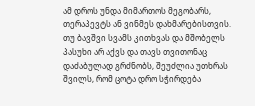ამ დროს უნდა მიმართოს მეგობარს, თერაპევტს ან ვინმეს დახმარებისთვის. თუ ბავშვი სვამს კითხვას და მშობელს პასუხი არ აქვს და თავს თვითონაც დაძაბულად გრძნობს, შეუძლია უთხრას შვილს, რომ ცოტა დრო სჭირდება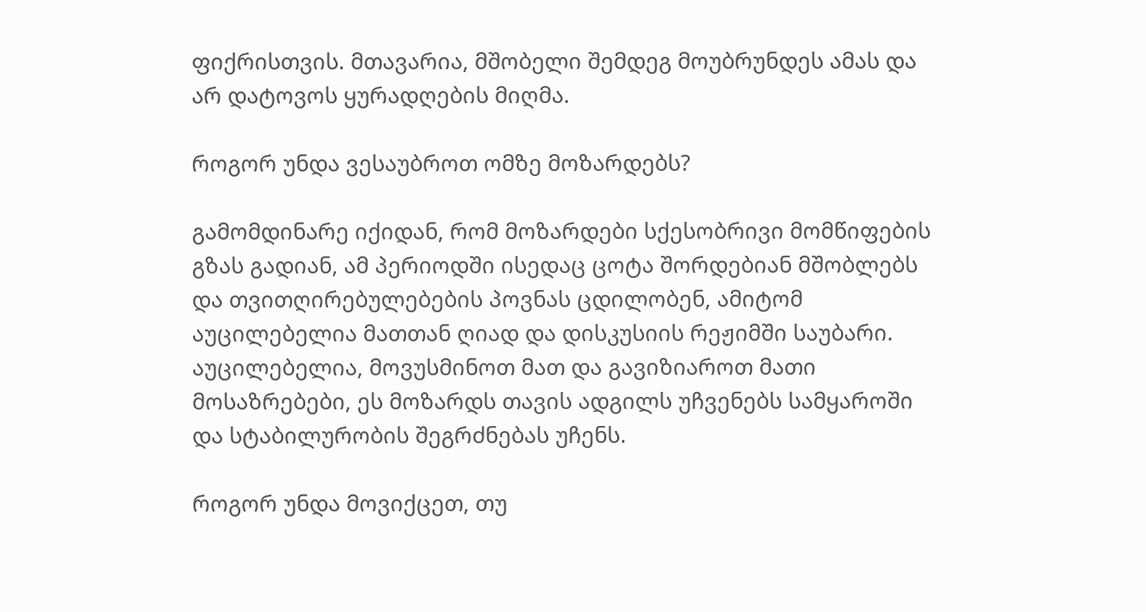ფიქრისთვის. მთავარია, მშობელი შემდეგ მოუბრუნდეს ამას და არ დატოვოს ყურადღების მიღმა.

როგორ უნდა ვესაუბროთ ომზე მოზარდებს?

გამომდინარე იქიდან, რომ მოზარდები სქესობრივი მომწიფების გზას გადიან, ამ პერიოდში ისედაც ცოტა შორდებიან მშობლებს და თვითღირებულებების პოვნას ცდილობენ, ამიტომ აუცილებელია მათთან ღიად და დისკუსიის რეჟიმში საუბარი. აუცილებელია, მოვუსმინოთ მათ და გავიზიაროთ მათი მოსაზრებები, ეს მოზარდს თავის ადგილს უჩვენებს სამყაროში და სტაბილურობის შეგრძნებას უჩენს.

როგორ უნდა მოვიქცეთ, თუ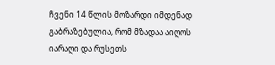ჩვენი 14 წლის მოზარდი იმდენად გაბრაზებულია, რომ მზადაა აიღოს იარაღი და რუსეთს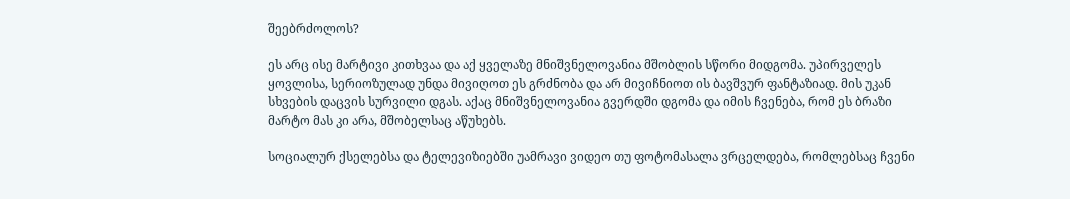შეებრძოლოს?

ეს არც ისე მარტივი კითხვაა და აქ ყველაზე მნიშვნელოვანია მშობლის სწორი მიდგომა. უპირველეს ყოვლისა, სერიოზულად უნდა მივიღოთ ეს გრძნობა და არ მივიჩნიოთ ის ბავშვურ ფანტაზიად. მის უკან სხვების დაცვის სურვილი დგას. აქაც მნიშვნელოვანია გვერდში დგომა და იმის ჩვენება, რომ ეს ბრაზი მარტო მას კი არა, მშობელსაც აწუხებს.

სოციალურ ქსელებსა და ტელევიზიებში უამრავი ვიდეო თუ ფოტომასალა ვრცელდება, რომლებსაც ჩვენი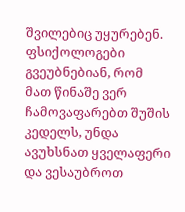შვილებიც უყურებენ. ფსიქოლოგები გვეუბნებიან, რომ მათ წინაშე ვერ ჩამოვაფარებთ შუშის კედელს, უნდა ავუხსნათ ყველაფერი და ვესაუბროთ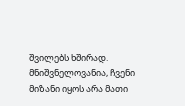შვილებს ხშირად. მნიშვნელოვანია, ჩვენი მიზანი იყოს არა მათი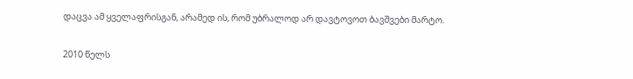დაცვა ამ ყველაფრისგან, არამედ ის, რომ უბრალოდ არ დავტოვოთ ბავშვები მარტო.

2010 წელს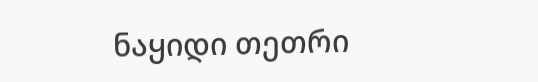ნაყიდი თეთრი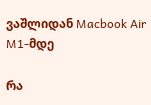ვაშლიდან Macbook Air M1-მდე

რა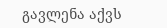გავლენა აქვს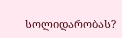სოლიდარობას?